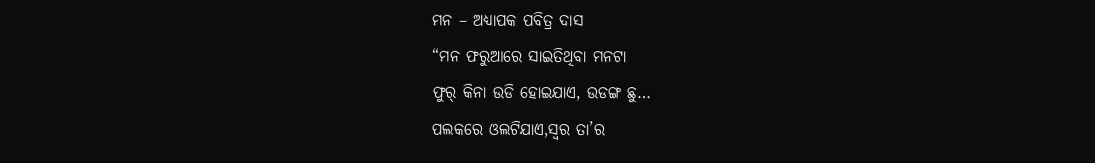ମନ – ଅଧ୍ୟାପକ ପବିତ୍ର ଦାସ
“ମନ ଫରୁଆରେ ସାଇତିଥିବା ମନଟା
ଫୁର୍ କିନା ଉଡି ହୋଇଯାଏ, ଉଡଙ୍ଗ ଛୁ…
ପଲକରେ ଓଲଟିଯାଏ,ସ୍ବର ତା’ର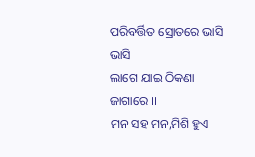ପରିବର୍ତ୍ତିତ ସ୍ରୋତରେ ଭାସି ଭାସି
ଲାଗେ ଯାଇ ଠିକଣା ଜାଗାରେ ।।
ମନ ସହ ମନ,ମିଶି ହୁଏ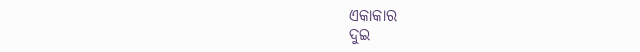ଏକାକାର
ଦୁଇ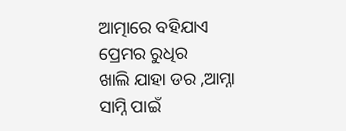ଆତ୍ମାରେ ବହିଯାଏ ପ୍ରେମର ରୁଧିର
ଖାଲି ଯାହା ଡର ,ଆମ୍ନା ସାମ୍ନି ପାଇଁ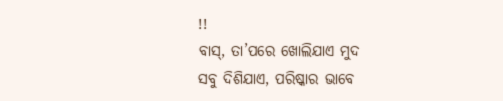!!
ବାସ୍, ତା’ପରେ ଖୋଲିଯାଏ ମୁଦ
ସବୁ ଦିଶିଯାଏ, ପରିଷ୍କାର ଭାବେ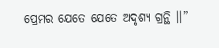ପ୍ରେମର ଯେତେ ଯେତେ ଅଦୃଶ୍ଯ ଗ୍ରନ୍ଥି ।।”